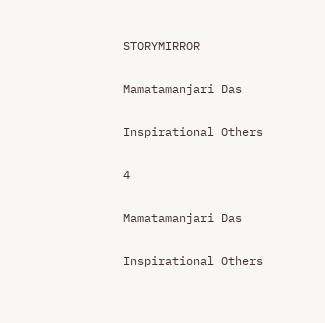STORYMIRROR

Mamatamanjari Das

Inspirational Others

4

Mamatamanjari Das

Inspirational Others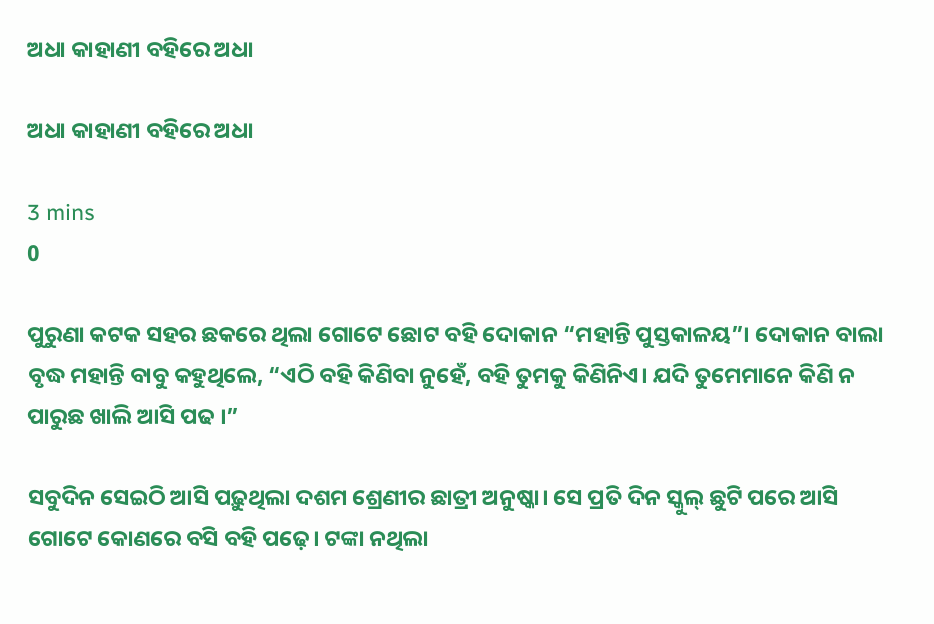ଅଧା କାହାଣୀ ବହିରେ ଅଧା

ଅଧା କାହାଣୀ ବହିରେ ଅଧା

3 mins
0

ପୁରୁଣା କଟକ ସହର ଛକରେ ଥିଲା ଗୋଟେ ଛୋଟ ବହି ଦୋକାନ “ମହାନ୍ତି ପୁସ୍ତକାଳୟ”। ଦୋକାନ ବାଲା ବୃଦ୍ଧ ମହାନ୍ତି ବାବୁ କହୁଥିଲେ, “ଏଠି ବହି କିଣିବା ନୁହେଁ, ବହି ତୁମକୁ କିଣିନିଏ। ଯଦି ତୁମେମାନେ କିଣି ନ ପାରୁଛ ଖାଲି ଆସି ପଢ ।”

ସବୁଦିନ ସେଇଠି ଆସି ପଢ଼ୁଥିଲା ଦଶମ ଶ୍ରେଣୀର ଛାତ୍ରୀ ଅନୁଷ୍କା। ସେ ପ୍ରତି ଦିନ ସ୍କୁଲ୍ ଛୁଟି ପରେ ଆସି ଗୋଟେ କୋଣରେ ବସି ବହି ପଢ଼େ। ଟଙ୍କା ନଥିଲା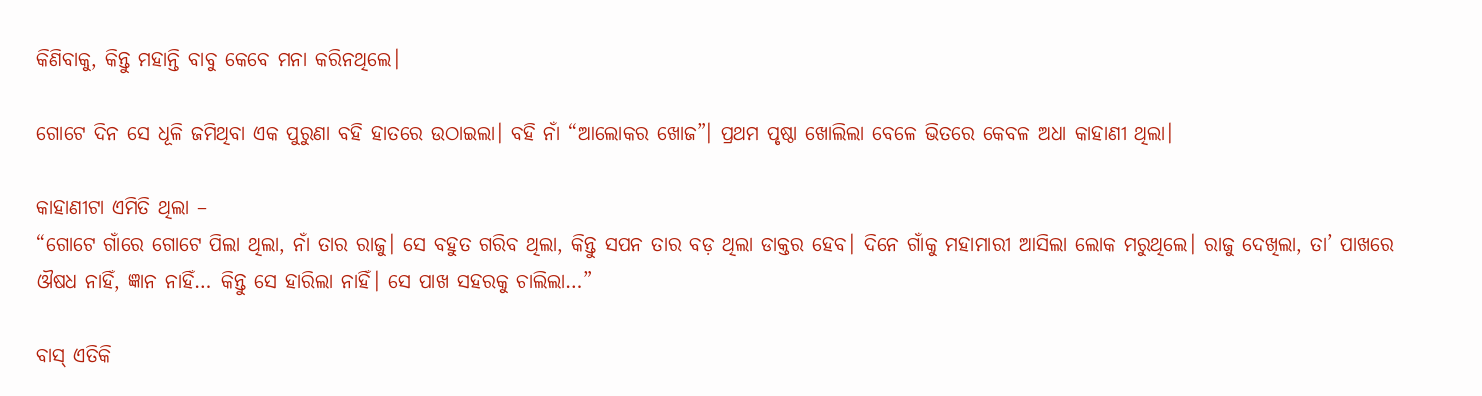କିଣିବାକୁ, କିନ୍ତୁ ମହାନ୍ତି ବାବୁ କେବେ ମନା କରିନଥିଲେ।

ଗୋଟେ ଦିନ ସେ ଧୂଳି ଜମିଥିବା ଏକ ପୁରୁଣା ବହି ହାତରେ ଉଠାଇଲା। ବହି ନାଁ “ଆଲୋକର ଖୋଜ”। ପ୍ରଥମ ପୃଷ୍ଠା ଖୋଲିଲା ବେଳେ ଭିତରେ କେବଳ ଅଧା କାହାଣୀ ଥିଲା।

କାହାଣୀଟା ଏମିତି ଥିଲା –
“ଗୋଟେ ଗାଁରେ ଗୋଟେ ପିଲା ଥିଲା, ନାଁ ତାର ରାଜୁ। ସେ ବହୁତ ଗରିବ ଥିଲା, କିନ୍ତୁ ସପନ ତାର ବଡ଼ ଥିଲା ଡାକ୍ତର ହେବ। ଦିନେ ଗାଁକୁ ମହାମାରୀ ଆସିଲା ଲୋକ ମରୁଥିଲେ। ରାଜୁ ଦେଖିଲା, ତା’ ପାଖରେ ଔଷଧ ନାହିଁ, ଜ୍ଞାନ ନାହିଁ… କିନ୍ତୁ ସେ ହାରିଲା ନାହିଁ। ସେ ପାଖ ସହରକୁ ଚାଲିଲା…”

ବାସ୍ ଏତିକି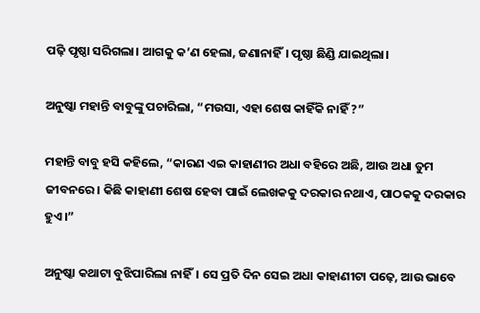ପଢ଼ି ପୃଷ୍ଠା ସରିଗଲା। ଆଗକୁ କ’ଣ ହେଲା, ଜଣାନାହିଁ। ପୃଷ୍ଠା ଛିଣ୍ଡି ଯାଇଥିଲା।

ଅନୁଷ୍କା ମହାନ୍ତି ବାବୁଙ୍କୁ ପଚାରିଲା, “ମଉସା, ଏହା ଶେଷ କାହିଁକି ନାହିଁ ?”

ମହାନ୍ତି ବାବୁ ହସି କହିଲେ, “କାରଣ ଏଇ କାହାଣୀର ଅଧା ବହିରେ ଅଛି, ଆଉ ଅଧା ତୁମ ଜୀବନରେ। କିଛି କାହାଣୀ ଶେଷ ହେବା ପାଇଁ ଲେଖକକୁ ଦରକାର ନଥାଏ, ପାଠକକୁ ଦରକାର ହୁଏ।”

ଅନୁଷ୍କା କଥାଟା ବୁଝିପାରିଲା ନାହିଁ। ସେ ପ୍ରତି ଦିନ ସେଇ ଅଧା କାହାଣୀଟା ପଢ଼େ, ଆଉ ଭାବେ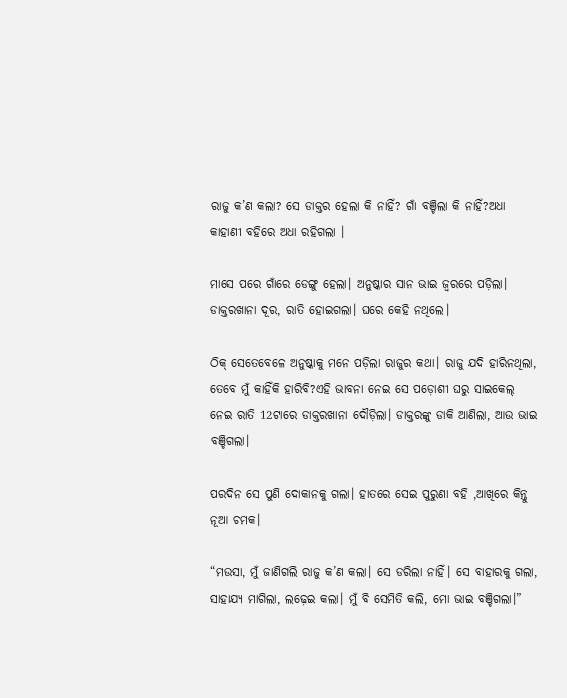ରାଜୁ କ’ଣ କଲା? ସେ ଡାକ୍ତର ହେଲା କି ନାହିଁ? ଗାଁ ବଞ୍ଚିଲା କି ନାହିଁ?ଅଧା କାହାଣୀ ବହିରେ ଅଧା ରହିଗଲା ।

ମାସେ ପରେ ଗାଁରେ ଡେଙ୍ଗୁ ହେଲା। ଅନୁଷ୍କାର ସାନ ଭାଇ ଜ୍ୱରରେ ପଡ଼ିଲା। ଡାକ୍ତରଖାନା ଦୂର, ରାତି ହୋଇଗଲା। ଘରେ କେହି ନଥିଲେ।

ଠିକ୍ ସେତେବେଳେ ଅନୁଷ୍କାକୁ ମନେ ପଡ଼ିଲା ରାଜୁର କଥା। ରାଜୁ ଯଦି ହାରିନଥିଲା, ତେବେ ମୁଁ କାହିଁକି ହାରିବି?ଏହି ଭାବନା ନେଇ ସେ ପଡ଼ୋଶୀ ଘରୁ ସାଇକେଲ୍ ନେଇ ରାତି 12ଟାରେ ଡାକ୍ତରଖାନା ଦୌଡ଼ିଲା। ଡାକ୍ତରଙ୍କୁ ଡାକି ଆଣିଲା, ଆଉ ଭାଇ ବଞ୍ଚିଗଲା।

ପରଦିନ ସେ ପୁଣି ଦୋକାନକୁ ଗଲା। ହାତରେ ସେଇ ପୁରୁଣା ବହି ,ଆଖିରେ କିନ୍ତୁ ନୂଆ ଚମକ।

“ମଉସା, ମୁଁ ଜାଣିଗଲି ରାଜୁ କ’ଣ କଲା। ସେ ଡରିଲା ନାହିଁ। ସେ ବାହାରକୁ ଗଲା, ସାହାଯ୍ୟ ମାଗିଲା, ଲଢ଼େଇ କଲା। ମୁଁ ବି ସେମିତି କଲି, ମୋ ଭାଇ ବଞ୍ଚିଗଲା।”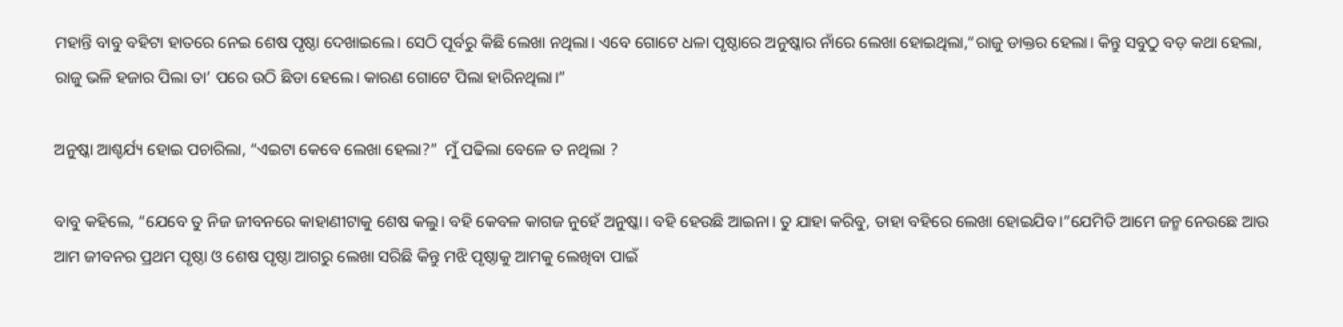ମହାନ୍ତି ବାବୁ ବହିଟା ହାତରେ ନେଇ ଶେଷ ପୃଷ୍ଠା ଦେଖାଇଲେ। ସେଠି ପୂର୍ବରୁ କିଛି ଲେଖା ନଥିଲା। ଏବେ ଗୋଟେ ଧଳା ପୃଷ୍ଠାରେ ଅନୁଷ୍କାର ନାଁରେ ଲେଖା ହୋଇଥିଲା,“ରାଜୁ ଡାକ୍ତର ହେଲା। କିନ୍ତୁ ସବୁଠୁ ବଡ଼ କଥା ହେଲା, ରାଜୁ ଭଳି ହଜାର ପିଲା ତା’ ପରେ ଉଠି ଛିଡା ହେଲେ। କାରଣ ଗୋଟେ ପିଲା ହାରିନଥିଲା।”

ଅନୁଷ୍କା ଆଶ୍ଚର୍ଯ୍ୟ ହୋଇ ପଚାରିଲା, “ଏଇଟା କେବେ ଲେଖା ହେଲା?”  ମୁଁ ପଢିଲା ବେଳେ ତ ନଥିଲା ?

ବାବୁ କହିଲେ, “ଯେବେ ତୁ ନିଜ ଜୀବନରେ କାହାଣୀଟାକୁ ଶେଷ କଲୁ। ବହି କେବଳ କାଗଜ ନୁହେଁ ଅନୁଷ୍କା। ବହି ହେଉଛି ଆଇନା। ତୁ ଯାହା କରିବୁ, ତାହା ବହିରେ ଲେଖା ହୋଇଯିବ।”ଯେମିତି ଆମେ ଜନ୍ମ ନେଉଛେ ଆଉ ଆମ ଜୀବନର ପ୍ରଥମ ପୃଷ୍ଠା ଓ ଶେଷ ପୃଷ୍ଠା ଆଗରୁ ଲେଖା ସରିଛି କିନ୍ତୁ ମଝି ପୃଷ୍ଠାକୁ ଆମକୁ ଲେଖିବା ପାଇଁ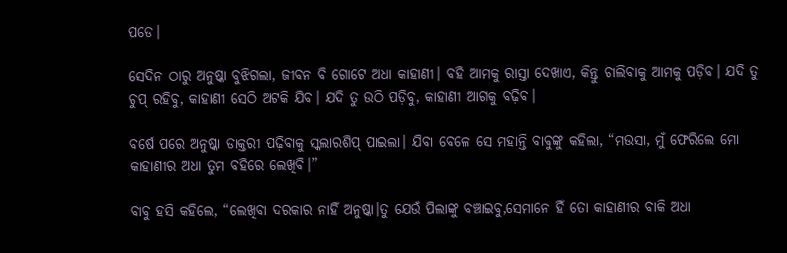ପଡେ।

ସେଦିନ ଠାରୁ ଅନୁଷ୍କା ବୁଝିଗଲା, ଜୀବନ ବି ଗୋଟେ ଅଧା କାହାଣୀ। ବହି ଆମକୁ ରାସ୍ତା ଦେଖାଏ, କିନ୍ତୁ ଚାଲିବାକୁ ଆମକୁ ପଡ଼ିବ। ଯଦି ତୁ ଚୁପ୍ ରହିବୁ, କାହାଣୀ ସେଠି ଅଟକି ଯିବ। ଯଦି ତୁ ଉଠି ପଡ଼ିବୁ, କାହାଣୀ ଆଗକୁ ବଢ଼ିବ।

ବର୍ଷେ ପରେ ଅନୁଷ୍କା ଡାକ୍ତରୀ ପଢ଼ିବାକୁ ସ୍କଲାରଶିପ୍ ପାଇଲା। ଯିବା ବେଳେ ସେ ମହାନ୍ତି ବାବୁଙ୍କୁ କହିଲା, “ମଉସା, ମୁଁ ଫେରିଲେ ମୋ କାହାଣୀର ଅଧା ତୁମ ବହିରେ ଲେଖିବି।”

ବାବୁ ହସି କହିଲେ, “ଲେଖିବା ଦରକାର ନାହିଁ ଅନୁଷ୍କା।ତୁ ଯେଉଁ ପିଲାଙ୍କୁ ବଞ୍ଚାଇବୁ,ସେମାନେ ହିଁ ତୋ କାହାଣୀର ବାକି ଅଧା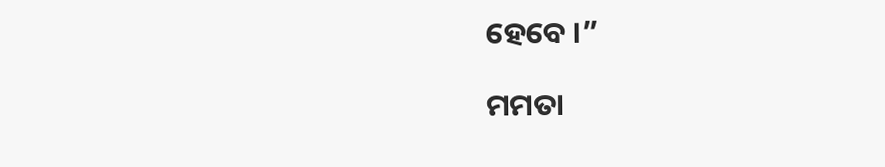ହେବେ ।”

ମମତା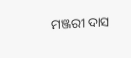ମଞ୍ଜରୀ ଦାସ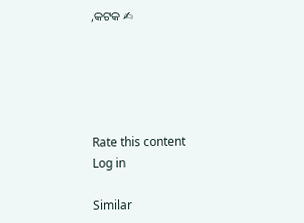,କଟକ ✍





Rate this content
Log in

Similar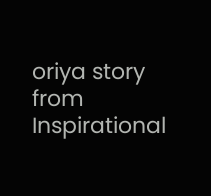oriya story from Inspirational